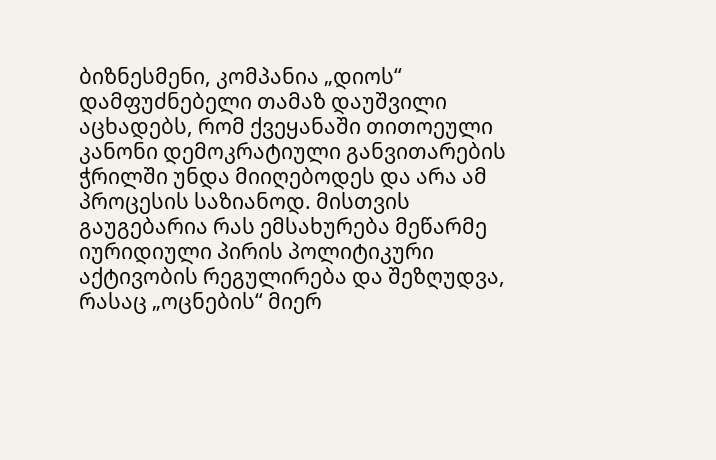ბიზნესმენი, კომპანია „დიოს“ დამფუძნებელი თამაზ დაუშვილი აცხადებს, რომ ქვეყანაში თითოეული კანონი დემოკრატიული განვითარების ჭრილში უნდა მიიღებოდეს და არა ამ პროცესის საზიანოდ. მისთვის გაუგებარია რას ემსახურება მეწარმე იურიდიული პირის პოლიტიკური აქტივობის რეგულირება და შეზღუდვა, რასაც „ოცნების“ მიერ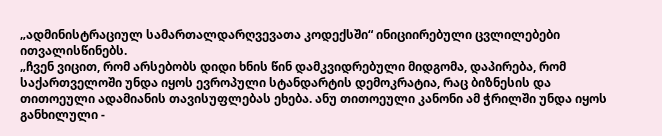„ადმინისტრაციულ სამართალდარღვევათა კოდექსში“ ინიციირებული ცვლილებები ითვალისწინებს.
„ჩვენ ვიცით, რომ არსებობს დიდი ხნის წინ დამკვიდრებული მიდგომა, დაპირება, რომ საქართველოში უნდა იყოს ევროპული სტანდარტის დემოკრატია, რაც ბიზნესის და თითოეული ადამიანის თავისუფლებას ეხება. ანუ თითოეული კანონი ამ ჭრილში უნდა იყოს განხილული -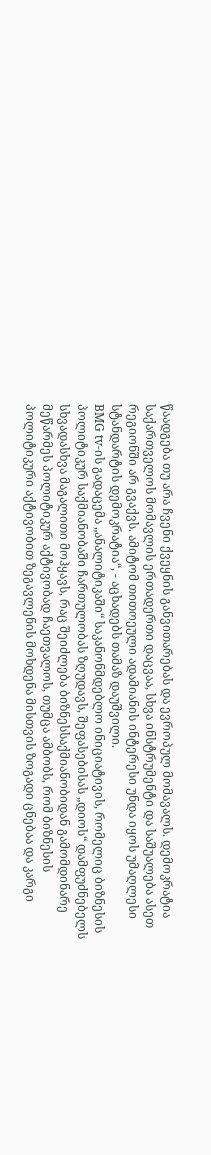წაადგება თუ არა ჩვენი ქვეყნის განვითარებას და ევროპულ მომავალს. დემოკრატია საქართველოს მომავლის ერთადერთი დაცვაა, სხვა ინსტრუმენტი და საშუალება ასეთ რეგიონში არ გვაქვს. ამიტომ თითოეული ადამიანის ინტერესი უნდა იყოს უმაღლესი სტანდარტის დემოკრატია“, - აცხადებს თამაზ დაუშვილი.
BMG tv-ის გადაცემა „ანალიტიკაში“ საკანონმდებლო ინიციატივის, რომელიც ბიზნესის პოლიტიკურ საქმიანობაში ჩართულობას ზღუდავს, შეფასებისას „დიოს“ დამფუძნებელს სხვადასხვა მაგალითი მოჰყავს, რაც შეიძლება ბიზნესსაქმიანობიდან გამომდინარე მეწარმეს პოლიტიკურ აქტივობად ჩაეთვალოს, თუმცა ამბობს, რომ ბიზნესის პოლიტიკური აქტივობით ზეგავლენის მოხდენა მისთვის ზოგადი ცნებაა და კარგი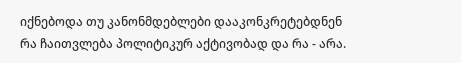იქნებოდა თუ კანონმდებლები დააკონკრეტებდნენ რა ჩაითვლება პოლიტიკურ აქტივობად და რა - არა.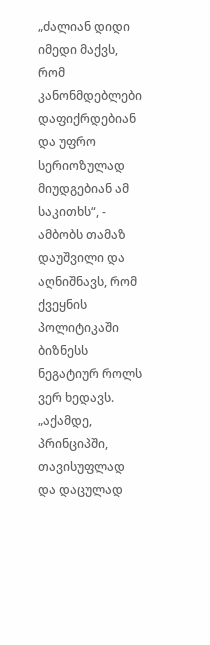„ძალიან დიდი იმედი მაქვს, რომ კანონმდებლები დაფიქრდებიან და უფრო სერიოზულად მიუდგებიან ამ საკითხს“, - ამბობს თამაზ დაუშვილი და აღნიშნავს, რომ ქვეყნის პოლიტიკაში ბიზნესს ნეგატიურ როლს ვერ ხედავს.
„აქამდე, პრინციპში, თავისუფლად და დაცულად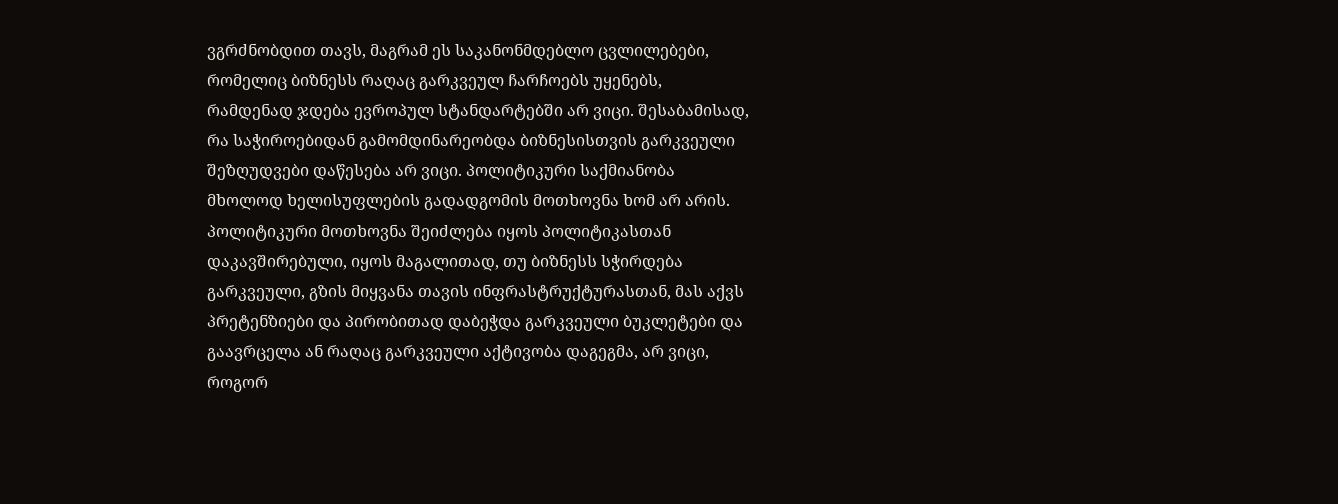ვგრძნობდით თავს, მაგრამ ეს საკანონმდებლო ცვლილებები, რომელიც ბიზნესს რაღაც გარკვეულ ჩარჩოებს უყენებს, რამდენად ჯდება ევროპულ სტანდარტებში არ ვიცი. შესაბამისად, რა საჭიროებიდან გამომდინარეობდა ბიზნესისთვის გარკვეული შეზღუდვები დაწესება არ ვიცი. პოლიტიკური საქმიანობა მხოლოდ ხელისუფლების გადადგომის მოთხოვნა ხომ არ არის. პოლიტიკური მოთხოვნა შეიძლება იყოს პოლიტიკასთან დაკავშირებული, იყოს მაგალითად, თუ ბიზნესს სჭირდება გარკვეული, გზის მიყვანა თავის ინფრასტრუქტურასთან, მას აქვს პრეტენზიები და პირობითად დაბეჭდა გარკვეული ბუკლეტები და გაავრცელა ან რაღაც გარკვეული აქტივობა დაგეგმა, არ ვიცი, როგორ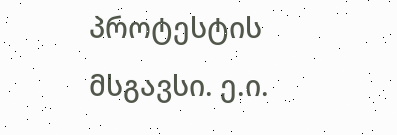პროტესტის მსგავსი. ე.ი.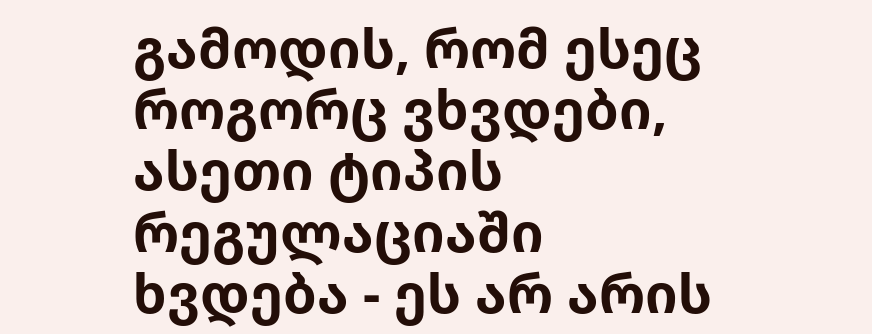გამოდის, რომ ესეც როგორც ვხვდები, ასეთი ტიპის რეგულაციაში ხვდება - ეს არ არის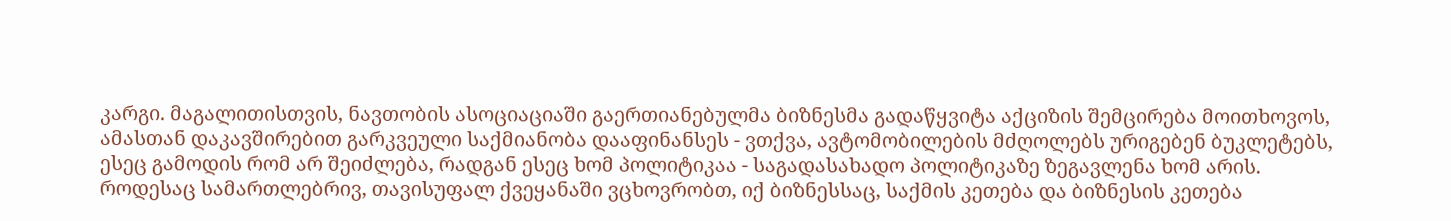კარგი. მაგალითისთვის, ნავთობის ასოციაციაში გაერთიანებულმა ბიზნესმა გადაწყვიტა აქციზის შემცირება მოითხოვოს, ამასთან დაკავშირებით გარკვეული საქმიანობა დააფინანსეს - ვთქვა, ავტომობილების მძღოლებს ურიგებენ ბუკლეტებს, ესეც გამოდის რომ არ შეიძლება, რადგან ესეც ხომ პოლიტიკაა - საგადასახადო პოლიტიკაზე ზეგავლენა ხომ არის.
როდესაც სამართლებრივ, თავისუფალ ქვეყანაში ვცხოვრობთ, იქ ბიზნესსაც, საქმის კეთება და ბიზნესის კეთება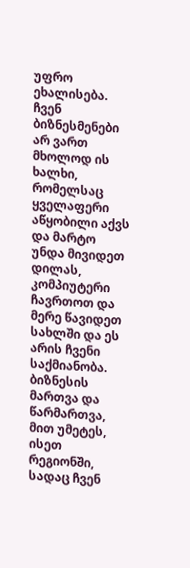უფრო ეხალისება. ჩვენ ბიზნესმენები არ ვართ მხოლოდ ის ხალხი, რომელსაც ყველაფერი აწყობილი აქვს და მარტო უნდა მივიდეთ დილას, კომპიუტერი ჩავრთოთ და მერე წავიდეთ სახლში და ეს არის ჩვენი საქმიანობა. ბიზნესის მართვა და წარმართვა, მით უმეტეს, ისეთ რეგიონში, სადაც ჩვენ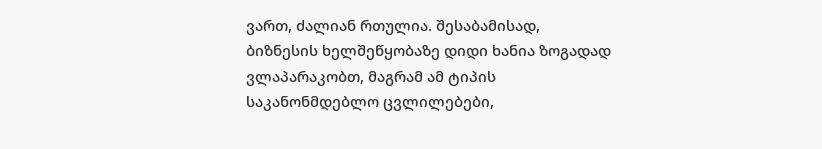ვართ, ძალიან რთულია. შესაბამისად, ბიზნესის ხელშეწყობაზე დიდი ხანია ზოგადად ვლაპარაკობთ, მაგრამ ამ ტიპის საკანონმდებლო ცვლილებები,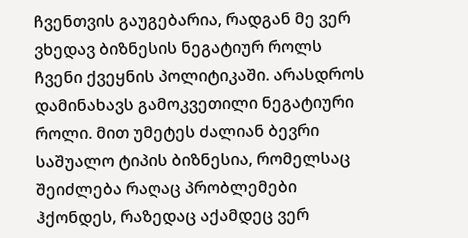ჩვენთვის გაუგებარია, რადგან მე ვერ ვხედავ ბიზნესის ნეგატიურ როლს ჩვენი ქვეყნის პოლიტიკაში. არასდროს დამინახავს გამოკვეთილი ნეგატიური როლი. მით უმეტეს ძალიან ბევრი საშუალო ტიპის ბიზნესია, რომელსაც შეიძლება რაღაც პრობლემები ჰქონდეს, რაზედაც აქამდეც ვერ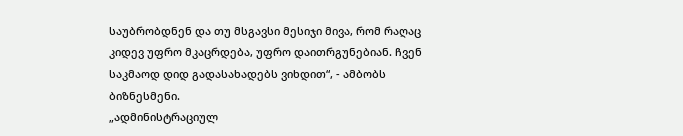საუბრობდნენ და თუ მსგავსი მესიჯი მივა, რომ რაღაც კიდევ უფრო მკაცრდება, უფრო დაითრგუნებიან. ჩვენ საკმაოდ დიდ გადასახადებს ვიხდით“, - ამბობს ბიზნესმენი.
„ადმინისტრაციულ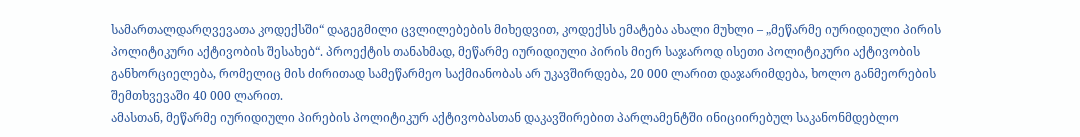სამართალდარღვევათა კოდექსში“ დაგეგმილი ცვლილებების მიხედვით, კოდექსს ემატება ახალი მუხლი – „მეწარმე იურიდიული პირის პოლიტიკური აქტივობის შესახებ“. პროექტის თანახმად, მეწარმე იურიდიული პირის მიერ საჯაროდ ისეთი პოლიტიკური აქტივობის განხორციელება, რომელიც მის ძირითად სამეწარმეო საქმიანობას არ უკავშირდება, 20 000 ლარით დაჯარიმდება, ხოლო განმეორების შემთხვევაში 40 000 ლარით.
ამასთან, მეწარმე იურიდიული პირების პოლიტიკურ აქტივობასთან დაკავშირებით პარლამენტში ინიციირებულ საკანონმდებლო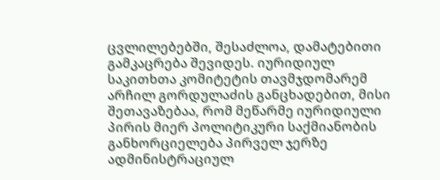ცვლილებებში, შესაძლოა, დამატებითი გამკაცრება შევიდეს. იურიდიულ საკითხთა კომიტეტის თავმჯდომარემ არჩილ გორდულაძის განცხადებით, მისი შეთავაზებაა, რომ მეწარმე იურიდიული პირის მიერ პოლიტიკური საქმიანობის განხორციელება პირველ ჯერზე ადმინისტრაციულ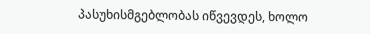პასუხისმგებლობას იწვევდეს, ხოლო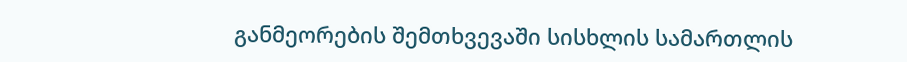განმეორების შემთხვევაში სისხლის სამართლის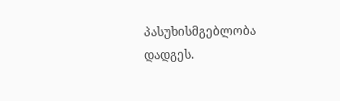პასუხისმგებლობა დადგეს.